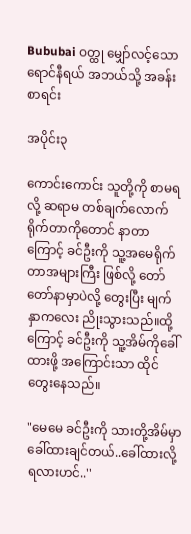Bububai ဝတ္ထု မျှော်လင့်သော ရောင်နီရယ် အဘယ်သို့ အခန်းစာရင်း

အပိုင်း၃

ကောင်းကောင်း သူတို့ကို စာမရလို့ ဆရာမ တစ်ချက်လောက် ရိုက်တာကိုတောင် နာတာကြောင့် ခင်ဦးကို သူ့အမေရိုက်တာအများကြီး ဖြစ်လို့ တော်တော်နာမှာပဲလို့ တွေးပြီး မျက်နှာကလေး ညိုးသွားသည်။ထို့ကြောင့် ခင်ဦးကို သူ့အိမ်ကိုခေါ်ထားဖို့ အကြောင်းသာ ထိုင်တွေးနေသည်။

"မေမေ ခင်ဦးကို သားတို့အိမ်မှာ ခေါ်ထားချင်တယ်..ခေါ်ထားလို့ရလားဟင်..''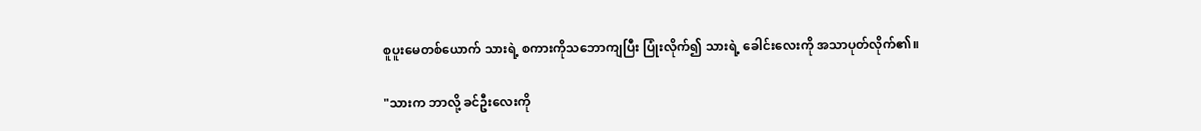စူပူးမေတစ်ယောက် သားရဲ့ စကားကိုသဘောကျပြီး ပြုံးလိုက်၍ သားရဲ့ ခေါင်းလေးကို အသာပုတ်လိုက်၏။

"သားက ဘာလို့ ခင်ဦးလေးကို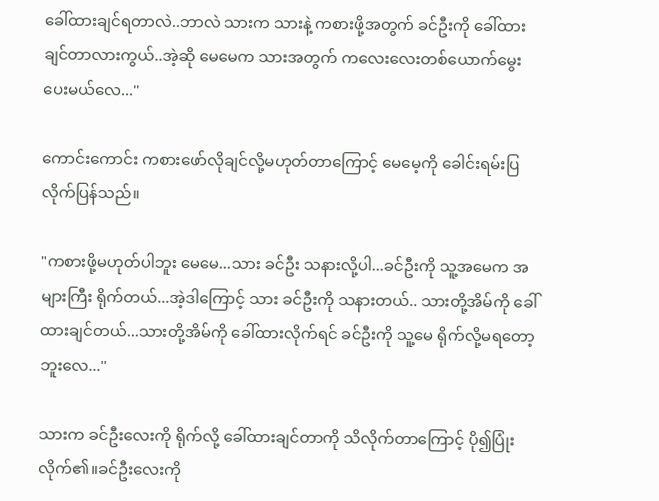ခေါ်ထားချင်ရတာလဲ..ဘာလဲ သားက သားနဲ့ ကစားဖို့အတွက် ခင်ဦးကို ခေါ်ထားချင်တာလားကွယ်..အဲ့ဆို မေမေက သားအတွက် ကလေးလေးတစ်ယောက်မွေးပေးမယ်လေ...''

ကောင်းကောင်း ကစားဖော်လိုချင်လို့မဟုတ်တာကြောင့် မေမေ့ကို ခေါင်းရမ်းပြလိုက်ပြန်သည်။

"ကစားဖို့မဟုတ်ပါဘူး မေမေ...သား ခင်ဦး သနားလို့ပါ...ခင်ဦးကို သူ့အမေက အများကြီး ရိုက်တယ်...အဲ့ဒါကြောင့် သား ခင်ဦးကို သနားတယ်.. သားတို့အိမ်ကို ခေါ်ထားချင်တယ်...သားတို့အိမ်ကို ခေါ်ထားလိုက်ရင် ခင်ဦးကို သူ့မေ ရိုက်လို့မရတော့ဘူးလေ...''

သားက ခင်ဦးလေးကို ရိုက်လို့ ခေါ်ထားချင်တာကို သိလိုက်တာကြောင့် ပို၍ပြုံးလိုက်၏။ခင်ဦးလေးကို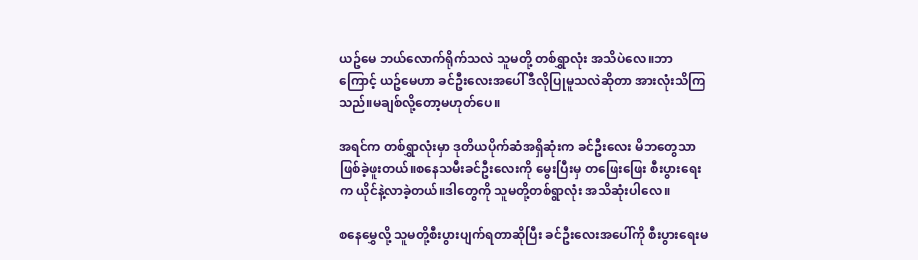ယဥ်မေ ဘယ်လောက်ရိုက်သလဲ သူမတို့ တစ်ရွှာလုံး အသိပဲလေ။ဘာကြောင့် ယဥ်မေဟာ ခင်ဦးလေးအပေါ် ဒီလိုပြုမူသလဲဆိုတာ အားလုံးသိကြသည်။မချစ်လို့တော့မဟုတ်ပေ။

အရင်က တစ်ရွှာလုံးမှာ ဒုတိယပိုက်ဆံအရှိဆုံးက ခင်ဦးလေး မိဘတွေသာ ဖြစ်ခဲ့ဖူးတယ်။စနေသမီးခင်ဦးလေးကို မွေးပြီးမှ တဖြေးဖြေး စီးပွားရေးက ယိုင်နဲ့လာခဲ့တယ်။ဒါတွေကို သူမတို့တစ်ရွာလုံး အသိဆုံးပါလေ။

စနေမွှေလို့ သူမတို့စီးပွားပျက်ရတာဆိုပြီး ခင်ဦးလေးအပေါ်ကို စီးပွားရေးမ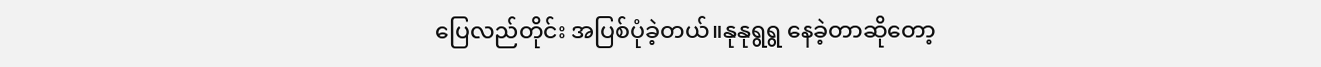ပြေလည်တိုင်း အပြစ်ပုံခဲ့တယ်။နုနုရွရွ နေခဲ့တာဆိုတော့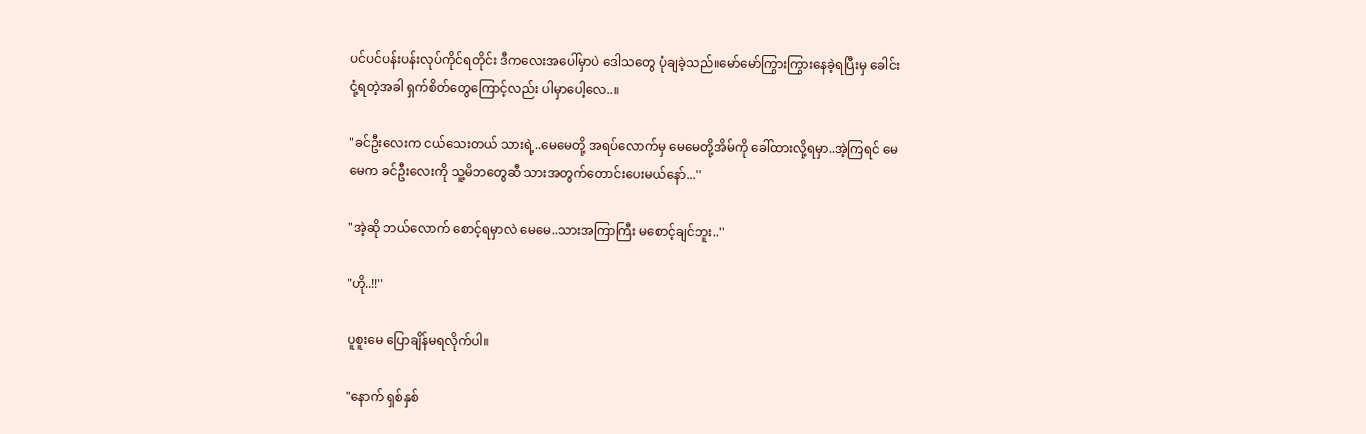ပင်ပင်ပန်းပန်းလုပ်ကိုင်ရတိုင်း ဒီကလေးအပေါ်မှာပဲ ဒေါသတွေ ပုံချခဲ့သည်။မော်မော်ကြွားကြွားနေခဲ့ရပြီးမှ ခေါင်းငုံ့ရတဲ့အခါ ရှက်စိတ်တွေကြောင့်လည်း ပါမှာပေါ့လေ..။

"ခင်ဦးလေးက ငယ်သေးတယ် သားရဲ့..မေမေတို့ အရပ်လောက်မှ မေမေတို့အိမ်ကို ခေါ်ထားလို့ရမှာ..အဲ့ကြရင် မေမေက ခင်ဦးလေးကို သူ့မိဘတွေဆီ သားအတွက်တောင်းပေးမယ်နော်...''

"အဲ့ဆို ဘယ်လောက် စောင့်ရမှာလဲ မေမေ..သားအကြာကြီး မစောင့်ချင်ဘူး..''

"ဟို..!!''

ပူစူးမေ ပြောချိန်မရလိုက်ပါ။

"နောက် ရှစ်နှစ်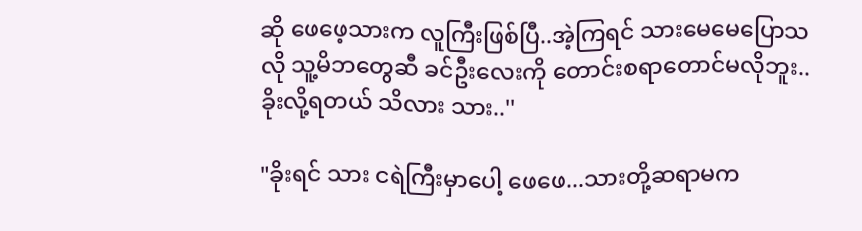ဆို ဖေဖေ့သားက လူကြီးဖြစ်ပြီ..အဲ့ကြရင် သားမေမေပြောသလို သူ့မိဘတွေဆီ ခင်ဦးလေးကို တောင်းစရာတောင်မလိုဘူး..ခိုးလို့ရတယ် သိလား သား..''

"ခိုးရင် သား ငရဲကြီးမှာပေါ့ ဖေဖေ...သားတို့ဆရာမက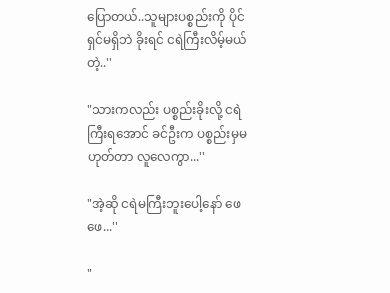ပြောတယ်..သူများပစ္စည်းကို ပိုင်ရှင်မရှိဘဲ ခိုးရင် ငရဲကြီးလိမ့်မယ်တဲ့..''

"သားကလည်း ပစ္စည်းခိုးလို့ ငရဲကြီးရအောင် ခင်ဦးက ပစ္စည်းမှမဟုတ်တာ လူလေကွာ...''

"အဲ့ဆို ငရဲမကြီးဘူးပေါ့နော် ဖေဖေ...''

"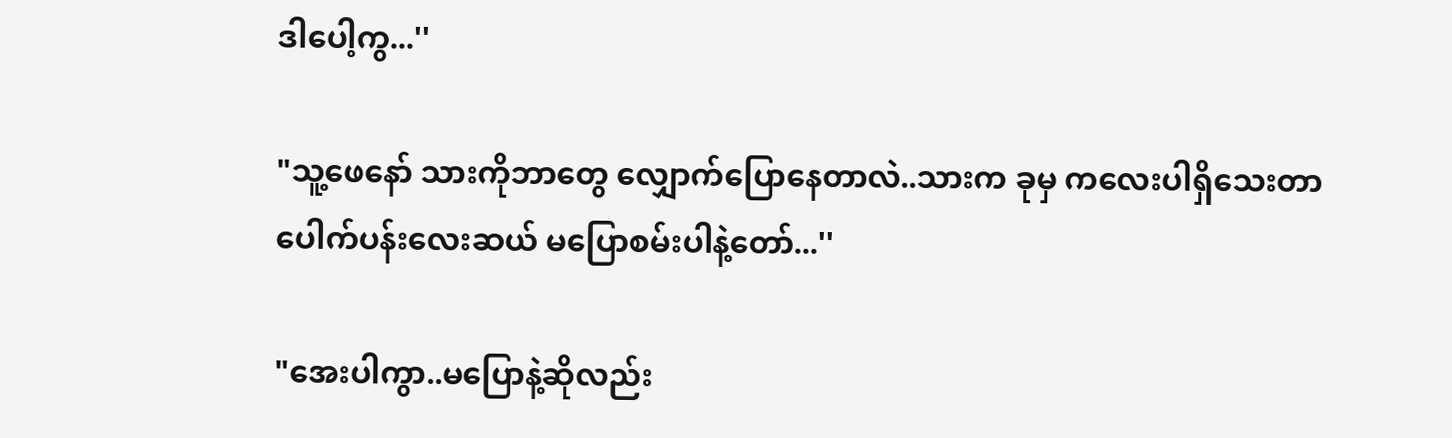ဒါပေါ့ကွ...''

"သူ့ဖေနော် သားကိုဘာတွေ လျှောက်ပြောနေတာလဲ..သားက ခုမှ ကလေးပါရှိသေးတာပေါက်ပန်းလေးဆယ် မပြောစမ်းပါနဲ့တော်...''

"အေးပါကွာ..မပြောနဲ့ဆိုလည်း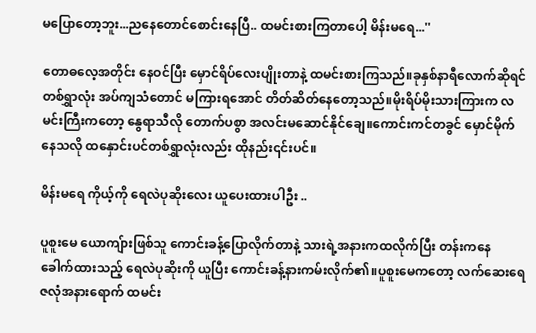မပြောတော့ဘူး...ညနေတောင်စောင်းနေပြီ.. ထမင်းစားကြတာပေါ့ မိန်းမရေ...''

တောဓလေ့အတိုင်း နေဝင်ပြီး မှောင်ရိပ်လေးပျိုးတာနဲ့ ထမင်းစားကြသည်။ခုနှစ်နာရီလောက်ဆိုရင် တစ်ရွှာလုံး အပ်ကျသံတောင် မကြားရအောင် တိတ်ဆိတ်နေတော့သည်။မိုးရိပ်မိုးသားကြားက လမင်းကြီးကတော့ နွေရာသီလို တောက်ပစွာ အလင်းမဆောင်နိုင်ချေ။ကောင်းကင်တခွင် မှောင်မိုက်နေသလို ထနှောင်းပင်တစ်ရွှာလုံးလည်း ထိုနည်း၎င်းပင်။

မိန်းမရေ ကိုယ့်ကို ရေလဲပုဆိုးလေး ယူပေးထားပါဦး ..

ပူစူးမေ ယောကျ်ားဖြစ်သူ ကောင်းခန့်ပြောလိုက်တာနဲ့ သားရဲ့အနားကထလိုက်ပြီး တန်းကနေ ခေါက်ထားသည့် ရေလဲပုဆိုးကို ယူပြီး ကောင်းခန့်နားကမ်းလိုက်၏။ပူစူးမေကတော့ လက်ဆေးရေဇလုံအနားရောက် ထမင်း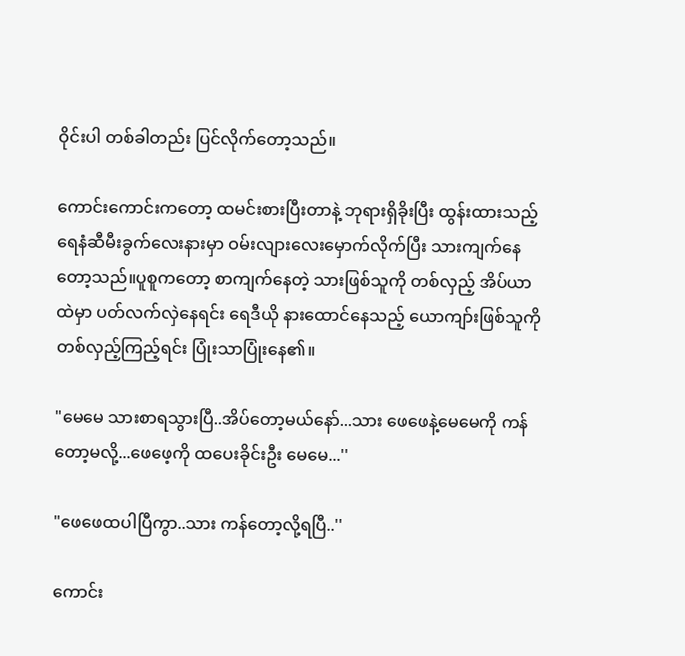ဝိုင်းပါ တစ်ခါတည်း ပြင်လိုက်တော့သည်။

ကောင်းကောင်းကတော့ ထမင်းစားပြီးတာနဲ့ ဘုရားရှိခိုးပြီး ထွန်းထားသည့် ရေနံဆီမီးခွက်လေးနားမှာ ဝမ်းလျားလေးမှောက်လိုက်ပြီး သားကျက်နေတော့သည်။ပူစူကတော့ စာကျက်နေတဲ့ သားဖြစ်သူကို တစ်လှည့် အိပ်ယာထဲမှာ ပတ်လက်လှဲနေရင်း ရေဒီယို နားထောင်နေသည့် ယောကျာ်းဖြစ်သူကို တစ်လှည့်ကြည့်ရင်း ပြုံးသာပြုံးနေ၏။

"မေမေ သားစာရသွားပြီ..အိပ်တော့မယ်နော်...သား ဖေဖေနဲ့မေမေကို ကန်တော့မလို့...ဖေဖေ့ကို ထပေးခိုင်းဦး မေမေ...''

"ဖေဖေထပါပြီကွာ..သား ကန်တော့လို့ရပြီ..''

ကောင်း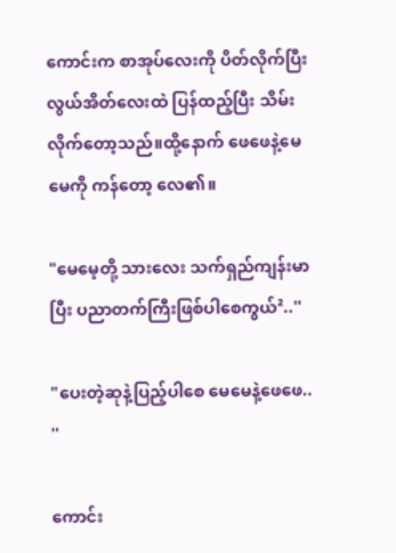ကောင်းက စာအုပ်လေးကို ပိတ်လိုက်ပြီး လွယ်အိတ်လေးထဲ ပြန်ထည့်ပြီး သိမ်းလိုက်တော့သည်။ထို့နောက် ဖေဖေနဲ့မေမေကို ကန်တော့ လေ၏။

"မေမေ့တို့ သားလေး သက်ရှည်ကျန်းမာပြီး ပညာတက်ကြီးဖြစ်ပါစေကွယ်²..''

"ပေးတဲ့ဆုနဲ့ပြည့်ပါစေ မေမေနဲ့ဖေဖေ.. ''

ကောင်း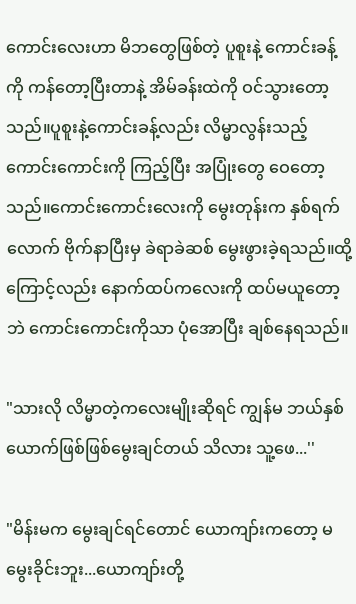ကောင်းလေးဟာ မိဘတွေဖြစ်တဲ့ ပူစူးနဲ့ ကောင်းခန့်ကို ကန်တော့ပြီးတာနဲ့ အိမ်ခန်းထဲကို ဝင်သွားတော့သည်။ပူစူးနဲ့ကောင်းခန့်လည်း လိမ္မာလွန်းသည့် ကောင်းကောင်းကို ကြည့်ပြီး အပြုံးတွေ ဝေတော့သည်။ကောင်းကောင်းလေးကို မွေးတုန်းက နှစ်ရက်လောက် ဗိုက်နာပြီးမှ ခဲရာခဲဆစ် မွေးဖွားခဲ့ရသည်။ထို့ကြောင့်လည်း နောက်ထပ်ကလေးကို ထပ်မယူတော့ဘဲ ကောင်းကောင်းကိုသာ ပုံအောပြီး ချစ်နေရသည်။

"သားလို လိမ္မာတဲ့ကလေးမျိုးဆိုရင် ကျွန်မ ဘယ်နှစ်ယောက်ဖြစ်ဖြစ်မွေးချင်တယ် သိလား သူ့ဖေ...''

"မိန်းမက မွေးချင်ရင်တောင် ယောကျာ်းကတော့ မမွေးခိုင်းဘူး...ယောကျာ်းတို့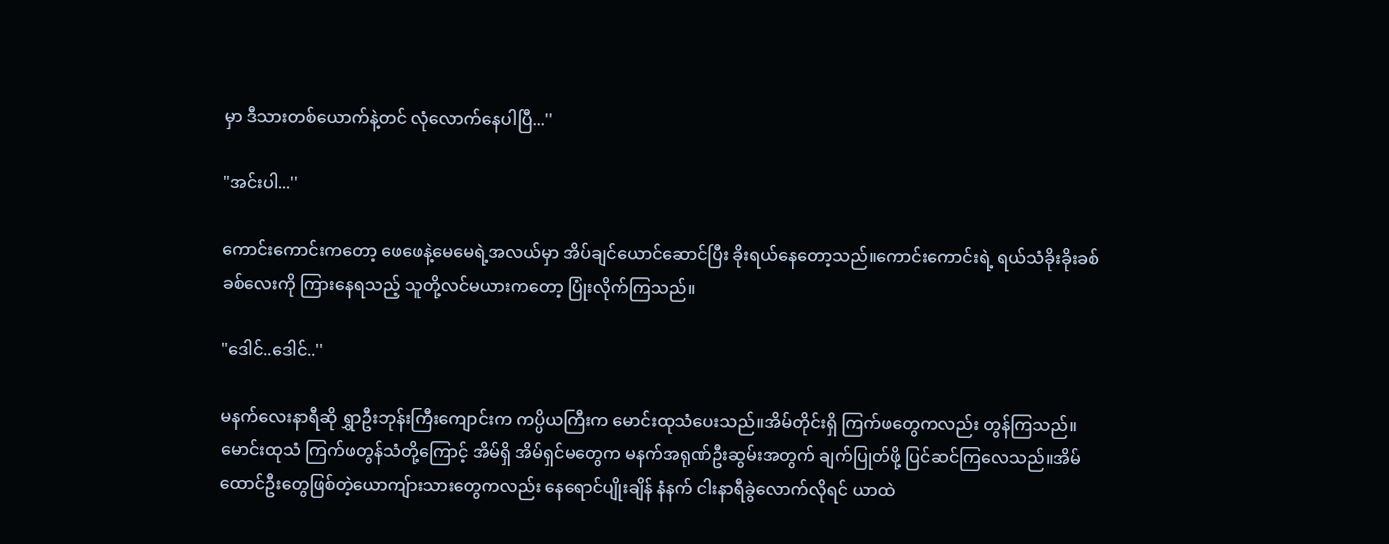မှာ ဒီသားတစ်ယောက်နဲ့တင် လုံလောက်နေပါပြီ...''

"အင်းပါ...''

ကောင်းကောင်းကတော့ ဖေဖေနဲ့မေမေရဲ့အလယ်မှာ အိပ်ချင်ယောင်ဆောင်ပြီး ခိုးရယ်နေတော့သည်။ကောင်းကောင်းရဲ့ ရယ်သံခိုးခိုးခစ်ခစ်လေးကို ကြားနေရသည့် သူတို့လင်မယားကတော့ ပြုံးလိုက်ကြသည်။

"ဒေါင်..ဒေါင်..''

မနက်လေးနာရီဆို ရွှာဦးဘုန်းကြီးကျောင်းက ကပ္ပိယကြီးက မောင်းထုသံပေးသည်။အိမ်တိုင်းရှိ ကြက်ဖတွေကလည်း တွန်ကြသည်။မောင်းထုသံ ကြက်ဖတွန်သံတို့ကြောင့် အိမ်ရှိ အိမ်ရှင်မတွေက မနက်အရုဏ်ဦးဆွမ်းအတွက် ချက်ပြုတ်ဖို့ ပြင်ဆင်ကြလေသည်။အိမ်ထောင်ဦးတွေဖြစ်တဲ့ယောကျ်ားသားတွေကလည်း နေရောင်ပျိုးချိန် နံနက် ငါးနာရီခွဲလောက်လိုရင် ယာထဲ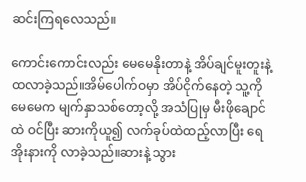ဆင်းကြရလေသည်။

ကောင်းကောင်းလည်း မေမေနိုးတာနဲ့ အိပ်ချင်မူးတူးနဲ့ ထလာခဲ့သည်။အိမ်ပေါက်ဝမှာ အိပ်ငိုက်နေတဲ့ သူ့ကို မေမေက မျက်နှာသစ်တော့လို့ အသံပြုမှ မီးဖိုချောင်ထဲ ဝင်ပြီး ဆားကိုယူ၍ လက်ခုပ်ထဲထည့်လာပြီး ရေအိုးနားကို လာခဲ့သည်။ဆားနဲ့ သွား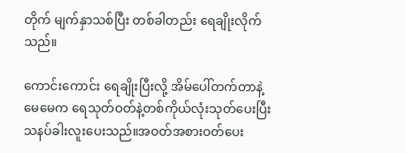တိုက် မျက်နှာသစ်ပြီး တစ်ခါတည်း ရေချိုးလိုက်သည်။

ကောင်းကောင်း ရေချိုးပြီးလို့ အိမ်ပေါ်တက်တာနဲ့ မေမေက ရေသုတ်ဝတ်နဲ့တစ်ကိုယ်လုံးသုတ်ပေးပြီး သနပ်ခါးလူးပေးသည်။အဝတ်အစားဝတ်ပေး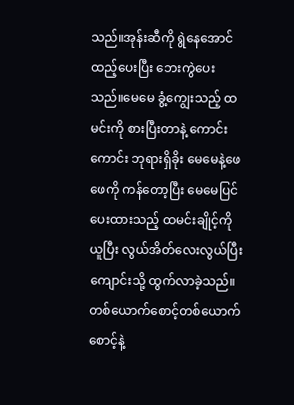သည်။အုန်းဆီကို ရွဲနေအောင်ထည့်ပေးပြီး ဘေးကွဲပေးသည်။မေမေ ခွံ့ကျွေးသည့် ထမင်းကို စားပြီးတာနဲ့ ကောင်းကောင်း ဘုရားရှိခိုး မေမေနဲ့ဖေဖေကို ကန်တော့ပြီး မေမေပြင်ပေးထားသည့် ထမင်းချိုင့်ကိုယူပြီး လွယ်အိတ်လေးလွယ်ပြီး ကျောင်းသို့ ထွက်လာခဲ့သည်။တစ်ယောက်စောင့်တစ်ယောက်စောင့်နဲ့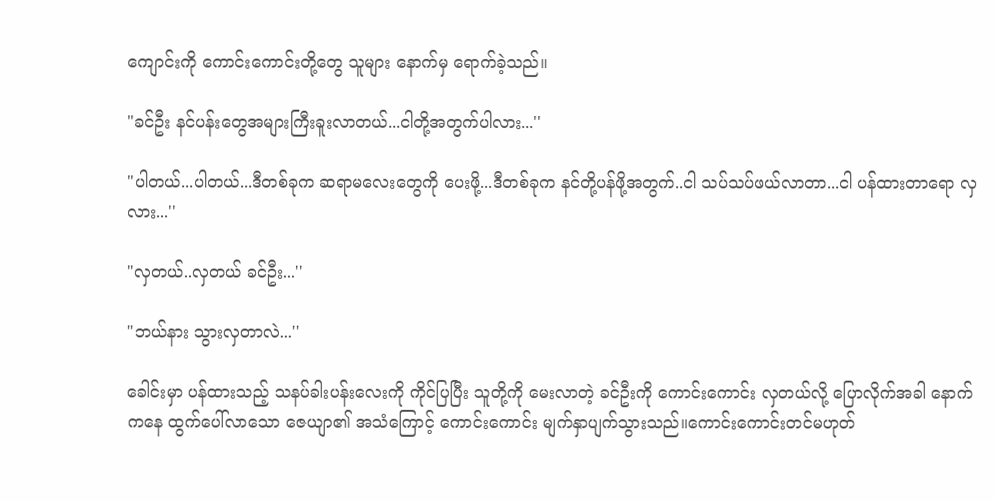ကျောင်းကို ကောင်းကောင်းတို့တွေ သူများ နောက်မှ ရောက်ခဲ့သည်။

"ခင်ဦး နင်ပန်းတွေအများကြီးခူးလာတယ်...ငါတို့အတွက်ပါလား...''

"ပါတယ်...ပါတယ်...ဒီတစ်ခုက ဆရာမလေးတွေကို ပေးဖို့...ဒီတစ်ခုက နင်တို့ပန်ဖို့အတွက်..ငါ သပ်သပ်ဖယ်လာတာ...ငါ ပန်ထားတာရော လှလား...''

"လှတယ်..လှတယ် ခင်ဦး...''

"ဘယ်နား သွားလှတာလဲ...''

ခေါင်းမှာ ပန်ထားသည့် သနပ်ခါးပန်းလေးကို ကိုင်ပြပြီး သူတို့ကို မေးလာတဲ့ ခင်ဦးကို ကောင်းကောင်း လှတယ်လို့ ပြောလိုက်အခါ နောက်ကနေ ထွက်ပေါ်လာသော ဇေယျာ၏ အသံကြောင့် ကောင်းကောင်း မျက်နှာပျက်သွားသည်။ကောင်းကောင်းတင်မဟုတ်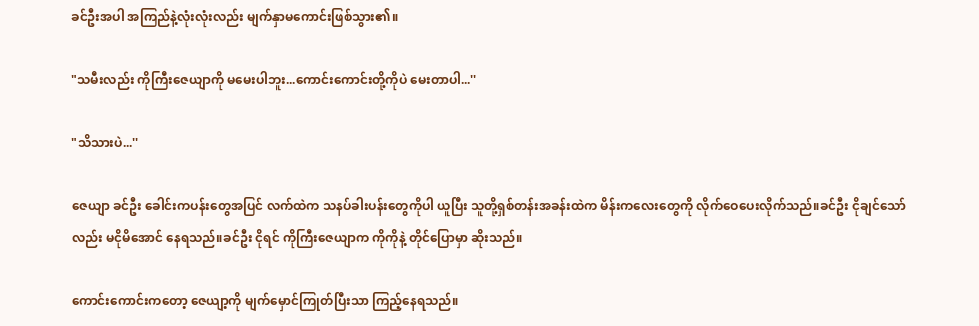ခင်ဦးအပါ အကြည်နဲ့လုံးလုံးလည်း မျက်နှာမကောင်းဖြစ်သွား၏။

"သမီးလည်း ကိုကြီးဇေယျာကို မမေးပါဘူး...ကောင်းကောင်းတို့ကိုပဲ မေးတာပါ...''

"သိသားပဲ...''

ဇေယျာ ခင်ဦး ခေါင်းကပန်းတွေအပြင် လက်ထဲက သနပ်ခါးပန်းတွေကိုပါ ယူပြီး သူတို့ရှစ်တန်းအခန်းထဲက မိန်းကလေးတွေကို လိုက်ဝေပေးလိုက်သည်။ခင်ဦး ငိုချင်သော်လည်း မငိုမိအောင် နေရသည်။ခင်ဦး ငိုရင် ကိုကြီးဇေယျာက ကိုကိုနဲ့ တိုင်ပြောမှာ ဆိုးသည်။

ကောင်းကောင်းကတော့ ဇေယျာ့ကို မျက်မှောင်ကြုတ်ပြီးသာ ကြည့်နေရသည်။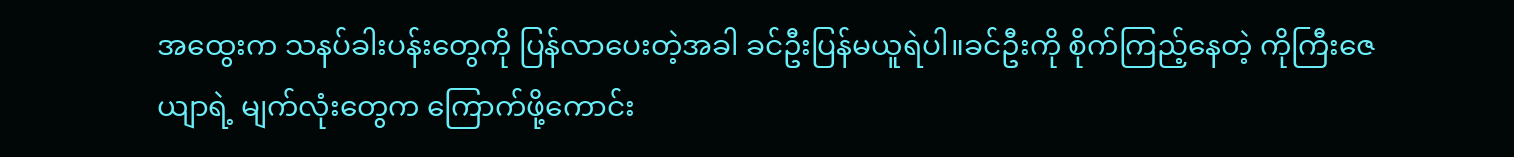အထွေးက သနပ်ခါးပန်းတွေကို ပြန်လာပေးတဲ့အခါ ခင်ဦးပြန်မယူရဲပါ။ခင်ဦးကို စိုက်ကြည့်နေတဲ့ ကိုကြီးဇေယျာရဲ့ မျက်လုံးတွေက ကြောက်ဖို့ကောင်း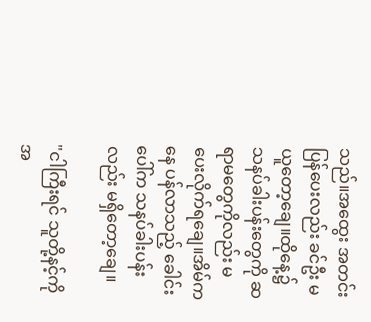သည်။အထွေး အတင်းပြန်ပေးလည်း ခင်ဦး မယူတော့ချေ။ထိုနေ့၌ သနပ်ခါးပန်းတွေကို ဆရာမတွေကိုလည်း မပေးလိုက်ရချေ။အိမ်ကနေ ပန်လာသည့် ခေါင်းပေါ်က သနပ်ခါးပန်းလည်း မရှိတော့ချေ။

"ငါကြီးရင် သူတို့နင့်ကို အ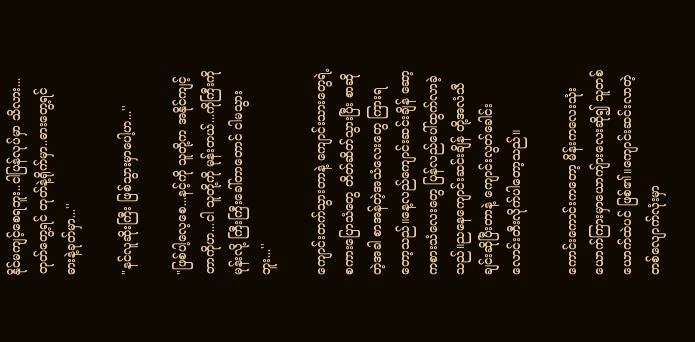နိုင်မကျင့်စေရဘူး..ငါပြန်လုပ်မှာ သိလား...တုတ်တွေ့ရင် တုတ်နဲ့ရိုက်မှာ..ဓားတွေ့ရင် ဓားနဲ့ခုတ်မှာ...''

"နင်လူဆိုးကြီး ဖြစ်သွားမှာပေါ့ဟ...''

"ဖြစ်ပါ့လေ့စေ...နင့်ကို သူတို့က အနိုင်ကျင့်တာကိုဟ...ငါ သူတို့ကို မုန်းတယ်...ကိုကြီးကို မုန်းလို့ ကြီးကြီးခေါ်တာတောင် ငါမသွားဘူး...''

ကျောင်းတက်သွားတာနဲ့ ကျောင်းသားတွေရဲ့စကားပြောသံတွေ တိတ်ဆိတ်သွားပြီး စာဆိုတဲ့အခါ စာအန်တဲ့အသံလေးတွေ ကြားရတော့သည်။နေ့လည်ကျောင်းဆင်းချိန် ဆော့ကစားသံလေးတွေ ပြန်လည်ပေါ်ထွက်လာခဲ့သည်။ညနေကျောင်းဆင်းချိန် တို့အလံသီချင်းဆိုပြီးတာနဲ့ ကျောင်းလွတ်ခေါင်းလောင်းတီးလိုက်ပါတော့သည်။

ကောင်းကောင်းကတော့ မိန်းကလေးသုံးယောက်ကြားမှာယောကျ်ားလေးဆို၍ သူတစ်ယောက်ထဲပင် ဖြစ်၏။ကျောင်းဆင်းလာတဲ့ တစ်လျောက်လုံးမှာ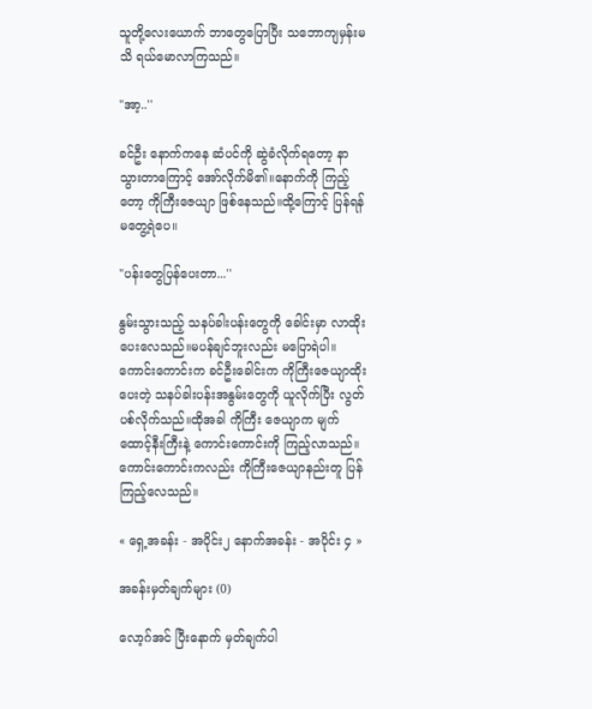သူတို့လေးယောက် ဘာတွေပြောပြီး သဘောကျမှန်းမသိ ရယ်မောလာကြသည်။

"အာ့..''

ခင်ဦး နောက်ကနေ ဆံပင်ကို ဆွဲခံလိုက်ရတော့ နာသွားတာကြောင့် အော်လိုက်မိ၏။နောက်ကို ကြည့်တော့ ကိုကြီးဇေယျာ ဖြစ်နေသည်။ထို့ကြောင့် ပြန်ရန်မတွေ့ရဲပေ။

"ပန်းတွေပြန်ပေးတာ...''

နွမ်းသွားသည့် သနပ်ခါးပန်းတွေကို ခေါင်းမှာ လာထိုးပေးလေသည်။မပန်ချင်ဘူးလည်း မပြောရဲပါ။ကောင်းကောင်းက ခင်ဦးခေါင်းက ကိုကြီးဇေယျာထိုးပေးတဲ့ သနပ်ခါးပန်းအနွမ်းတွေကို ယူလိုက်ပြီး လွတ်ပစ်လိုက်သည်။ထိုအခါ ကိုကြီး ဇေယျာက မျက်ထောင့်နီးကြီးနဲ့ ကောင်းကောင်းကို ကြည့်လာသည်။ကောင်းကောင်းကလည်း ကိုကြီးဇေယျာနည်းတူ ပြန်ကြည့်လေသည်။

« ရှေ့အခန်း - အပိုင်း၂ နောက်အခန်း - အပိုင်း ၄ »

အခန်းမှတ်ချက်များ (0)

လော့ဂ်အင် ပြီးနောက် မှတ်ချက်ပါ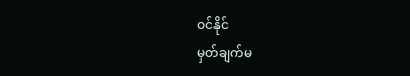ဝင်နိုင်
မှတ်ချက်မ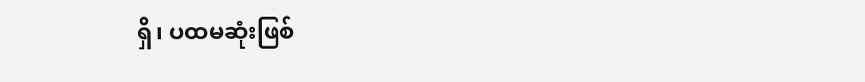ရှိ၊ ပထမဆုံးဖြစ်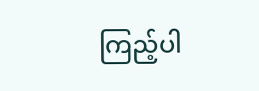ကြည့်ပါ